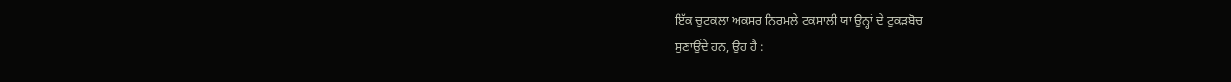ਇੱਕ ਚੁਟਕਲਾ ਅਕਸਰ ਨਿਰਮਲੇ ਟਕਸਾਲੀ ਯਾ ਉਨ੍ਹਾਂ ਦੇ ਟੁਕੜਬੋਚ
ਸੁਣਾਉਂਦੇ ਹਨ, ਉਹ ਹੈ :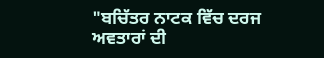"ਬਚਿੱਤਰ ਨਾਟਕ ਵਿੱਚ ਦਰਜ ਅਵਤਾਰਾਂ ਦੀ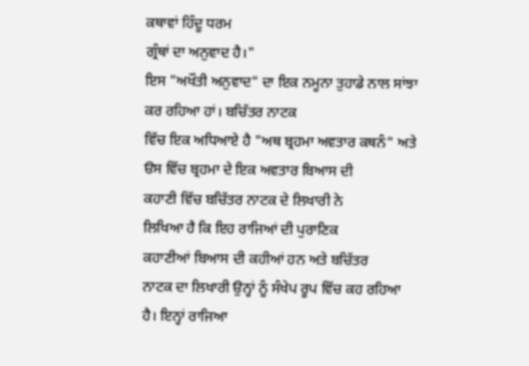ਕਥਾਵਾਂ ਹਿੰਦੂ ਧਰਮ
ਗ੍ਰੰਥਾਂ ਦਾ ਅਨੁਵਾਦ ਹੈ।"
ਇਸ "ਅਖੌਤੀ ਅਨੁਵਾਦ" ਦਾ ਇਕ ਨਮੂਨਾ ਤੁਹਾਡੇ ਨਾਲ ਸਾਂਝਾ ਕਰ ਰਹਿਆ ਹਾਂ। ਬਚਿੱਤਰ ਨਾਟਕ
ਵਿੱਚ ਇਕ ਅਧਿਆਏ ਹੈ "ਅਥ ਬ੍ਰਹਮਾ ਅਵਤਾਰ ਕਥਨੰ" ਅਤੇ
ੳਸ ਵਿੱਚ ਬ੍ਰਹਮਾ ਦੇ ਇਕ ਅਵਤਾਰ ਬਿਆਸ ਦੀ
ਕਹਾਣੀ ਵਿੱਚ ਬਚਿੱਤਰ ਨਾਟਕ ਦੇ ਲਿਖਾਰੀ ਨੇ
ਲਿਖਿਆ ਹੈ ਕਿ ਇਹ ਰਾਜਿਆਂ ਦੀ ਪੁਰਾਣਿਕ
ਕਹਾਣੀਆਂ ਬਿਆਸ ਦੀ ਕਹੀਆਂ ਹਨ ਅਤੇ ਬਚਿੱਤਰ
ਨਾਟਕ ਦਾ ਲਿਖਾਰੀ ਉਨ੍ਹਾਂ ਨੂੰ ਸੰਖੇਪ ਰੂਪ ਵਿੱਚ ਕਹ ਰਹਿਆ ਹੈ। ਇਨ੍ਹਾਂ ਰਾਜਿਆ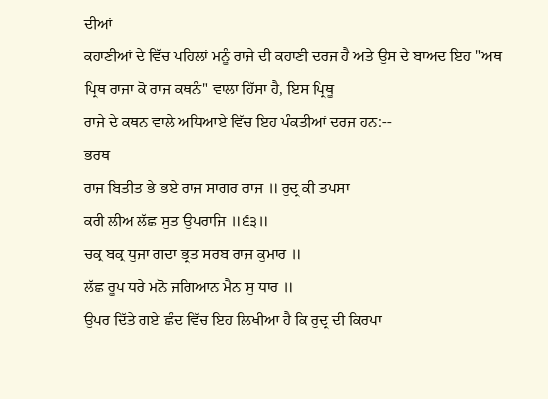ਦੀਆਂ
ਕਹਾਣੀਆਂ ਦੇ ਵਿੱਚ ਪਹਿਲਾਂ ਮਨੂੰ ਰਾਜੇ ਦੀ ਕਹਾਣੀ ਦਰਜ ਹੈ ਅਤੇ ਉਸ ਦੇ ਬਾਅਦ ਇਹ "ਅਥ
ਪ੍ਰਿਥ ਰਾਜਾ ਕੋ ਰਾਜ ਕਥਨੰ" ਵਾਲਾ ਹਿੱਸਾ ਹੈ, ਇਸ ਪ੍ਰਿਥੂ
ਰਾਜੇ ਦੇ ਕਥਨ ਵਾਲੇ ਅਧਿਆਏ ਵਿੱਚ ਇਹ ਪੰਕਤੀਆਂ ਦਰਜ ਹਨ:--
ਭਰਥ
ਰਾਜ ਬਿਤੀਤ ਭੇ ਭਏ ਰਾਜ ਸਾਗਰ ਰਾਜ ॥ ਰੁਦ੍ਰ ਕੀ ਤਪਸਾ
ਕਰੀ ਲੀਅ ਲੱਛ ਸੁਤ ਉਪਰਾਜਿ ॥੬੩॥
ਚਕ੍ਰ ਬਕ੍ਰ ਧੁਜਾ ਗਦਾ ਭ੍ਰਤ ਸਰਬ ਰਾਜ ਕੁਮਾਰ ॥
ਲੱਛ ਰੂਪ ਧਰੇ ਮਨੋ ਜਗਿਆਨ ਮੈਨ ਸੁ ਧਾਰ ॥
ਉਪਰ ਦਿੱਤੇ ਗਏ ਛੰਦ ਵਿੱਚ ਇਹ ਲਿਖੀਆ ਹੈ ਕਿ ਰੁਦ੍ਰ ਦੀ ਕਿਰਪਾ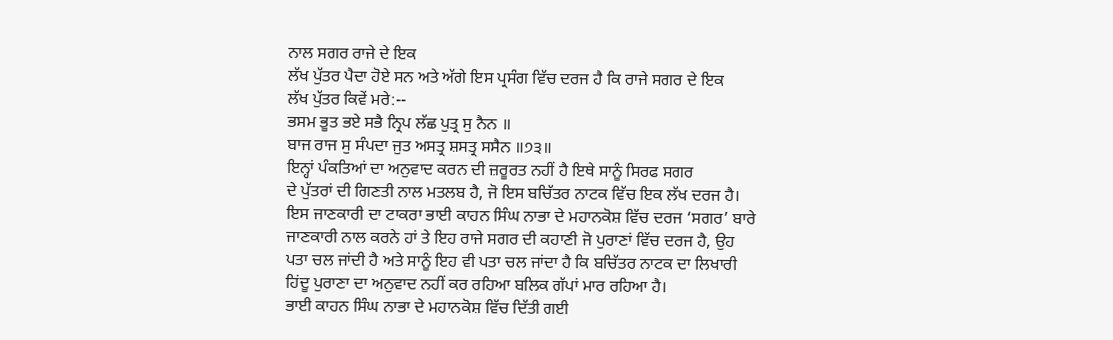ਨਾਲ ਸਗਰ ਰਾਜੇ ਦੇ ਇਕ
ਲੱਖ ਪੁੱਤਰ ਪੈਦਾ ਹੋਏ ਸਨ ਅਤੇ ਅੱਗੇ ਇਸ ਪ੍ਰਸੰਗ ਵਿੱਚ ਦਰਜ ਹੈ ਕਿ ਰਾਜੇ ਸਗਰ ਦੇ ਇਕ
ਲੱਖ ਪੁੱਤਰ ਕਿਵੇਂ ਮਰੇ:--
ਭਸਮ ਭੂਤ ਭਏ ਸਭੈ ਨ੍ਰਿਪ ਲੱਛ ਪੁਤ੍ਰ ਸੁ ਨੈਨ ॥
ਬਾਜ ਰਾਜ ਸੁ ਸੰਪਦਾ ਜੁਤ ਅਸਤ੍ਰ ਸ਼ਸਤ੍ਰ ਸਸੈਨ ॥੭੩॥
ਇਨ੍ਹਾਂ ਪੰਕਤਿਆਂ ਦਾ ਅਨੁਵਾਦ ਕਰਨ ਦੀ ਜ਼ਰੂਰਤ ਨਹੀਂ ਹੈ ਇਥੇ ਸਾਨੂੰ ਸਿਰਫ ਸਗਰ
ਦੇ ਪੁੱਤਰਾਂ ਦੀ ਗਿਣਤੀ ਨਾਲ ਮਤਲਬ ਹੈ, ਜੋ ਇਸ ਬਚਿੱਤਰ ਨਾਟਕ ਵਿੱਚ ਇਕ ਲੱਖ ਦਰਜ ਹੈ।
ਇਸ ਜਾਣਕਾਰੀ ਦਾ ਟਾਕਰਾ ਭਾਈ ਕਾਹਨ ਸਿੰਘ ਨਾਭਾ ਦੇ ਮਹਾਨਕੋਸ਼ ਵਿੱਚ ਦਰਜ ‘ਸਗਰ’ ਬਾਰੇ
ਜਾਣਕਾਰੀ ਨਾਲ ਕਰਨੇ ਹਾਂ ਤੇ ਇਹ ਰਾਜੇ ਸਗਰ ਦੀ ਕਹਾਣੀ ਜੋ ਪੁਰਾਣਾਂ ਵਿੱਚ ਦਰਜ ਹੈ, ਉਹ
ਪਤਾ ਚਲ ਜਾਂਦੀ ਹੈ ਅਤੇ ਸਾਨੂੰ ਇਹ ਵੀ ਪਤਾ ਚਲ ਜਾਂਦਾ ਹੈ ਕਿ ਬਚਿੱਤਰ ਨਾਟਕ ਦਾ ਲਿਖਾਰੀ
ਹਿਂਦੂ ਪੁਰਾਣਾ ਦਾ ਅਨੁਵਾਦ ਨਹੀਂ ਕਰ ਰਹਿਆ ਬਲਿਕ ਗੱਪਾਂ ਮਾਰ ਰਹਿਆ ਹੈ।
ਭਾਈ ਕਾਹਨ ਸਿੰਘ ਨਾਭਾ ਦੇ ਮਹਾਨਕੋਸ਼ ਵਿੱਚ ਦਿੱਤੀ ਗਈ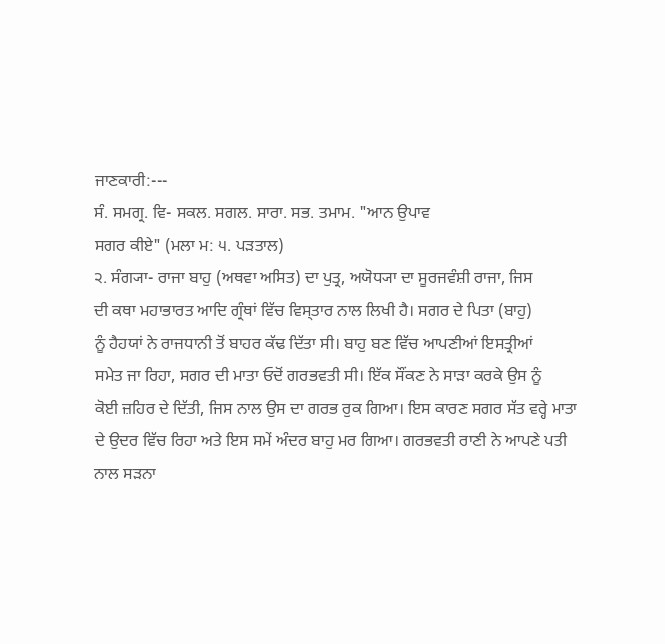ਜਾਣਕਾਰੀ:---
ਸੰ. ਸਮਗ੍ਰ. ਵਿ- ਸਕਲ. ਸਗਲ. ਸਾਰਾ. ਸਭ. ਤਮਾਮ. "ਆਨ ਉਪਾਵ
ਸਗਰ ਕੀਏ" (ਮਲਾ ਮ: ੫. ਪੜਤਾਲ)
੨. ਸੰਗ੍ਯਾ- ਰਾਜਾ ਬਾਹੁ (ਅਥਵਾ ਅਸਿਤ) ਦਾ ਪੁਤ੍ਰ, ਅਯੋਧ੍ਯਾ ਦਾ ਸੂਰਜਵੰਸ਼ੀ ਰਾਜਾ, ਜਿਸ
ਦੀ ਕਥਾ ਮਹਾਭਾਰਤ ਆਦਿ ਗ੍ਰੰਥਾਂ ਵਿੱਚ ਵਿਸ੍ਤਾਰ ਨਾਲ ਲਿਖੀ ਹੈ। ਸਗਰ ਦੇ ਪਿਤਾ (ਬਾਹੁ)
ਨੂੰ ਹੈਹਯਾਂ ਨੇ ਰਾਜਧਾਨੀ ਤੋਂ ਬਾਹਰ ਕੱਢ ਦਿੱਤਾ ਸੀ। ਬਾਹੁ ਬਣ ਵਿੱਚ ਆਪਣੀਆਂ ਇਸਤ੍ਰੀਆਂ
ਸਮੇਤ ਜਾ ਰਿਹਾ, ਸਗਰ ਦੀ ਮਾਤਾ ਓਦੋਂ ਗਰਭਵਤੀ ਸੀ। ਇੱਕ ਸੌਂਕਣ ਨੇ ਸਾੜਾ ਕਰਕੇ ਉਸ ਨੂੰ
ਕੋਈ ਜ਼ਹਿਰ ਦੇ ਦਿੱਤੀ, ਜਿਸ ਨਾਲ ਉਸ ਦਾ ਗਰਭ ਰੁਕ ਗਿਆ। ਇਸ ਕਾਰਣ ਸਗਰ ਸੱਤ ਵਰ੍ਹੇ ਮਾਤਾ
ਦੇ ਉਦਰ ਵਿੱਚ ਰਿਹਾ ਅਤੇ ਇਸ ਸਮੇਂ ਅੰਦਰ ਬਾਹੁ ਮਰ ਗਿਆ। ਗਰਭਵਤੀ ਰਾਣੀ ਨੇ ਆਪਣੇ ਪਤੀ
ਨਾਲ ਸੜਨਾ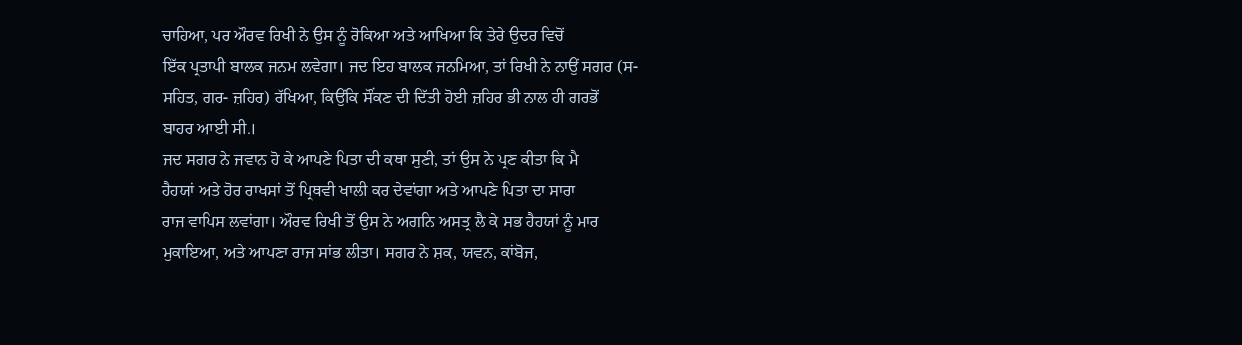ਚਾਹਿਆ, ਪਰ ਔਰਵ ਰਿਖੀ ਨੇ ਉਸ ਨੂੰ ਰੋਕਿਆ ਅਤੇ ਆਖਿਆ ਕਿ ਤੇਰੇ ਉਦਰ ਵਿਚੋਂ
ਇੱਕ ਪ੍ਰਤਾਪੀ ਬਾਲਕ ਜਨਮ ਲਵੇਗਾ। ਜਦ ਇਹ ਬਾਲਕ ਜਨਮਿਆ, ਤਾਂ ਰਿਖੀ ਨੇ ਨਾਉਂ ਸਗਰ (ਸ-
ਸਹਿਤ, ਗਰ- ਜ਼ਹਿਰ) ਰੱਖਿਆ, ਕਿਉਂਕਿ ਸੌਂਕਣ ਦੀ ਦਿੱਤੀ ਹੋਈ ਜ਼ਹਿਰ ਭੀ ਨਾਲ ਹੀ ਗਰਭੋਂ
ਬਾਹਰ ਆਈ ਸੀ.।
ਜਦ ਸਗਰ ਨੇ ਜਵਾਨ ਹੋ ਕੇ ਆਪਣੇ ਪਿਤਾ ਦੀ ਕਥਾ ਸੁਣੀ, ਤਾਂ ਉਸ ਨੇ ਪ੍ਰਣ ਕੀਤਾ ਕਿ ਮੈ
ਹੈਹਯਾਂ ਅਤੇ ਹੋਰ ਰਾਖਸਾਂ ਤੋਂ ਪ੍ਰਿਥਵੀ ਖਾਲੀ ਕਰ ਦੇਵਾਂਗਾ ਅਤੇ ਆਪਣੇ ਪਿਤਾ ਦਾ ਸਾਰਾ
ਰਾਜ ਵਾਪਿਸ ਲਵਾਂਗਾ। ਔਰਵ ਰਿਖੀ ਤੋਂ ਉਸ ਨੇ ਅਗਨਿ ਅਸਤ੍ਰ ਲੈ ਕੇ ਸਭ ਹੈਹਯਾਂ ਨੂੰ ਮਾਰ
ਮੁਕਾਇਆ, ਅਤੇ ਆਪਣਾ ਰਾਜ ਸਾਂਭ ਲੀਤਾ। ਸਗਰ ਨੇ ਸ਼ਕ, ਯਵਨ, ਕਾਂਬੋਜ,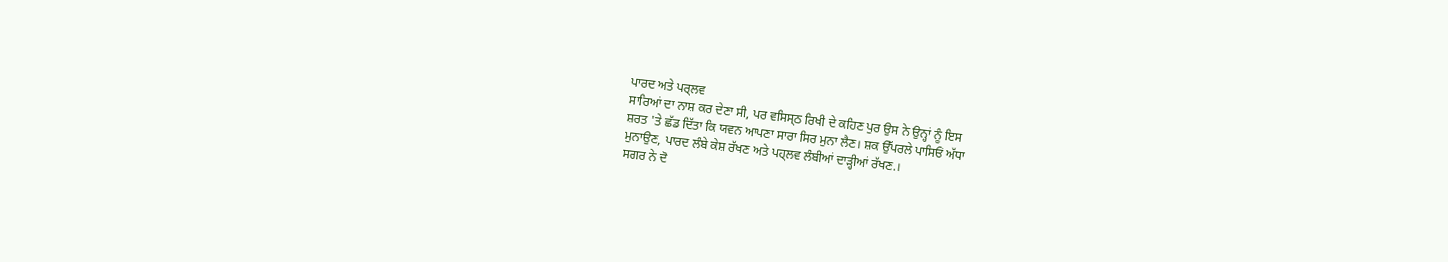ਪਾਰਦ ਅਤੇ ਪਰ੍ਲਵ
ਸਾਰਿਆਂ ਦਾ ਨਾਸ਼ ਕਰ ਦੇਣਾ ਸੀ, ਪਰ ਵਸਿਸ੍ਠ ਰਿਖੀ ਦੇ ਕਹਿਣ ਪੁਰ ਉਸ ਨੇ ਉਨ੍ਹਾਂ ਨੂੰ ਇਸ
ਸ਼ਰਤ 'ਤੇ ਛੱਡ ਦਿੱਤਾ ਕਿ ਯਵਨ ਆਪਣਾ ਸਾਰਾ ਸਿਰ ਮੁਨਾ ਲੈਣ। ਸ਼ਕ ਉੱਪਰਲੇ ਪਾਸਿਓਂ ਅੱਧਾ
ਮੁਨਾਉਣ, ਪਾਰਦ ਲੰਬੇ ਕੇਸ਼ ਰੱਖਣ ਅਤੇ ਪਹ੍ਲਵ ਲੰਬੀਆਂ ਦਾੜ੍ਹੀਆਂ ਰੱਖਣ.।
ਸਗਰ ਨੇ ਦੋ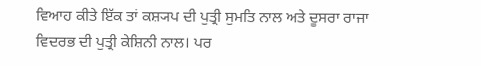ਵਿਆਹ ਕੀਤੇ ਇੱਕ ਤਾਂ ਕਸ਼੍ਯਪ ਦੀ ਪੁਤ੍ਰੀ ਸੁਮਤਿ ਨਾਲ ਅਤੇ ਦੂਸਰਾ ਰਾਜਾ
ਵਿਦਰਭ ਦੀ ਪੁਤ੍ਰੀ ਕੇਸ਼ਿਨੀ ਨਾਲ। ਪਰ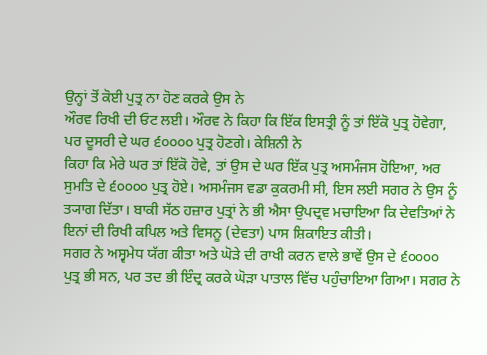ਉਨ੍ਹਾਂ ਤੋਂ ਕੋਈ ਪੁਤ੍ਰ ਨਾ ਹੋਣ ਕਰਕੇ ਉਸ ਨੇ
ਔਰਵ ਰਿਖੀ ਦੀ ਓਟ ਲਈ। ਔਰਵ ਨੇ ਕਿਹਾ ਕਿ ਇੱਕ ਇਸਤ੍ਰੀ ਨੂੰ ਤਾਂ ਇੱਕੋ ਪੁਤ੍ਰ ਹੋਵੇਗਾ,
ਪਰ ਦੂਸਰੀ ਦੇ ਘਰ ੬੦੦੦੦ ਪੁਤ੍ਰ ਹੋਣਗੇ। ਕੇਸ਼ਿਨੀ ਨੇ
ਕਿਹਾ ਕਿ ਮੇਰੇ ਘਰ ਤਾਂ ਇੱਕੋ ਹੋਵੇ, ਤਾਂ ਉਸ ਦੇ ਘਰ ਇੱਕ ਪੁਤ੍ਰ ਅਸਮੰਜਸ ਹੋਇਆ, ਅਰ
ਸੁਮਤਿ ਦੇ ੬੦੦੦੦ ਪੁਤ੍ਰ ਹੋਏ। ਅਸਮੰਜਸ ਵਡਾ ਕੁਕਰਮੀ ਸੀ, ਇਸ ਲਈ ਸਗਰ ਨੇ ਉਸ ਨੂੰ
ਤ੍ਯਾਗ ਦਿੱਤਾ। ਬਾਕੀ ਸੱਠ ਹਜ਼ਾਰ ਪੁਤ੍ਰਾਂ ਨੇ ਭੀ ਐਸਾ ਉਪਦ੍ਰਵ ਮਚਾਇਆ ਕਿ ਦੇਵਤਿਆਂ ਨੇ
ਇਨਾਂ ਦੀ ਰਿਖੀ ਕਪਿਲ ਅਤੇ ਵਿਸਨੂ (ਦੇਵਤਾ) ਪਾਸ ਸ਼ਿਕਾਇਤ ਕੀਤੀ।
ਸਗਰ ਨੇ ਅਸ੍ਵਮੇਧ ਯੱਗ ਕੀਤਾ ਅਤੇ ਘੋੜੇ ਦੀ ਰਾਖੀ ਕਰਨ ਵਾਲੇ ਭਾਵੇਂ ਉਸ ਦੇ ੬੦੦੦੦
ਪੁਤ੍ਰ ਭੀ ਸਨ, ਪਰ ਤਦ ਭੀ ਇੰਦ੍ਰ ਕਰਕੇ ਘੋੜਾ ਪਾਤਾਲ ਵਿੱਚ ਪਹੁੰਚਾਇਆ ਗਿਆ। ਸਗਰ ਨੇ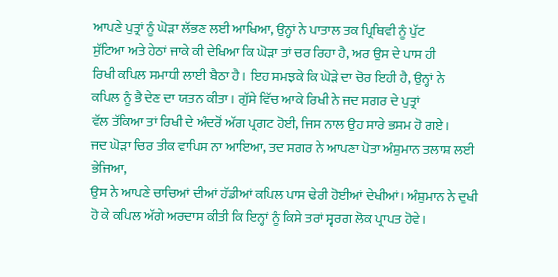ਆਪਣੇ ਪੁਤ੍ਰਾਂ ਨੂੰ ਘੋੜਾ ਲੱਭਣ ਲਈ ਆਖਿਆ, ਉਨ੍ਹਾਂ ਨੇ ਪਾਤਾਲ ਤਕ ਪ੍ਰਿਥਿਵੀ ਨੂੰ ਪੁੱਟ
ਸੁੱਟਿਆ ਅਤੇ ਹੇਠਾਂ ਜਾਕੇ ਕੀ ਦੇਖਿਆ ਕਿ ਘੋੜਾ ਤਾਂ ਚਰ ਰਿਹਾ ਹੈ, ਅਰ ਉਸ ਦੇ ਪਾਸ ਹੀ
ਰਿਖੀ ਕਪਿਲ ਸਮਾਧੀ ਲਾਈ ਬੈਠਾ ਹੈ। ਇਹ ਸਮਝਕੇ ਕਿ ਘੋੜੇ ਦਾ ਚੋਰ ਇਹੀ ਹੈ, ਉਨ੍ਹਾਂ ਨੇ
ਕਪਿਲ ਨੂੰ ਭੈ ਦੇਣ ਦਾ ਯਤਨ ਕੀਤਾ। ਗੁੱਸੇ ਵਿੱਚ ਆਕੇ ਰਿਖੀ ਨੇ ਜਦ ਸਗਰ ਦੇ ਪੁਤ੍ਰਾਂ
ਵੱਲ ਤੱਕਿਆ ਤਾਂ ਰਿਖੀ ਦੇ ਅੰਦਰੋਂ ਅੱਗ ਪ੍ਰਗਟ ਹੋਈ, ਜਿਸ ਨਾਲ ਉਹ ਸਾਰੇ ਭਸਮ ਹੋ ਗਏ।
ਜਦ ਘੋੜਾ ਚਿਰ ਤੀਕ ਵਾਪਿਸ ਨਾ ਆਇਆ, ਤਦ ਸਗਰ ਨੇ ਆਪਣਾ ਪੋਤਾ ਅੰਸ਼ੁਮਾਨ ਤਲਾਸ਼ ਲਈ ਭੇਜਿਆ,
ਉਸ ਨੇ ਆਪਣੇ ਚਾਚਿਆਂ ਦੀਆਂ ਹੱਡੀਆਂ ਕਪਿਲ ਪਾਸ ਢੇਰੀ ਹੋਈਆਂ ਦੇਖੀਆਂ। ਅੰਸ਼ੁਮਾਨ ਨੇ ਦੁਖੀ
ਹੋ ਕੇ ਕਪਿਲ ਅੱਗੇ ਅਰਦਾਸ ਕੀਤੀ ਕਿ ਇਨ੍ਹਾਂ ਨੂੰ ਕਿਸੇ ਤਰਾਂ ਸ੍ਵਰਗ ਲੋਕ ਪ੍ਰਾਪਤ ਹੋਵੇ।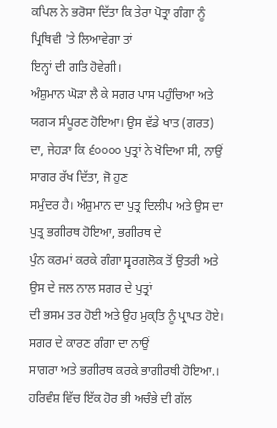ਕਪਿਲ ਨੇ ਭਰੋਸਾ ਦਿੱਤਾ ਕਿ ਤੇਰਾ ਪੋਤ੍ਰਾ ਗੰਗਾ ਨੂੰ ਪ੍ਰਿਥਿਵੀ 'ਤੇ ਲਿਆਵੇਗਾ ਤਾਂ
ਇਨ੍ਹਾਂ ਦੀ ਗਤਿ ਹੋਵੇਗੀ।
ਅੰਸ਼ੁਮਾਨ ਘੋੜਾ ਲੈ ਕੇ ਸਗਰ ਪਾਸ ਪਹੁੰਚਿਆ ਅਤੇ ਯਗ੍ਯ ਸੰਪੂਰਣ ਹੋਇਆ। ਉਸ ਵੱਡੇ ਖਾਤ (ਗਰਤ)
ਦਾ, ਜੇਹੜਾ ਕਿ ੬੦੦੦੦ ਪੁਤ੍ਰਾਂ ਨੇ ਖੋਦਿਆ ਸੀ, ਨਾਉਂ ਸਾਗਰ ਰੱਖ ਦਿੱਤਾ, ਜੋ ਹੁਣ
ਸਮੁੰਦਰ ਹੈ। ਅੰਸ਼ੁਮਾਨ ਦਾ ਪੁਤ੍ਰ ਦਿਲੀਪ ਅਤੇ ਉਸ ਦਾ ਪੁਤ੍ਰ ਭਗੀਰਥ ਹੋਇਆ, ਭਗੀਰਥ ਦੇ
ਪੁੰਨ ਕਰਮਾਂ ਕਰਕੇ ਗੰਗਾ ਸ੍ਵਰਗਲੋਕ ਤੋਂ ਉਤਰੀ ਅਤੇ ਉਸ ਦੇ ਜਲ ਨਾਲ ਸਗਰ ਦੇ ਪੁਤ੍ਰਾਂ
ਦੀ ਭਸਮ ਤਰ ਹੋਈ ਅਤੇ ਉਹ ਮੁਕ੍ਤਿ ਨੂੰ ਪ੍ਰਾਪਤ ਹੋਏ। ਸਗਰ ਦੇ ਕਾਰਣ ਗੰਗਾ ਦਾ ਨਾਉਂ
ਸਾਗਰਾ ਅਤੇ ਭਗੀਰਥ ਕਰਕੇ ਭਾਗੀਰਥੀ ਹੋਇਆ.। ਹਰਿਵੰਸ਼ ਵਿੱਚ ਇੱਕ ਹੋਰ ਭੀ ਅਚੰਭੇ ਦੀ ਗੱਲ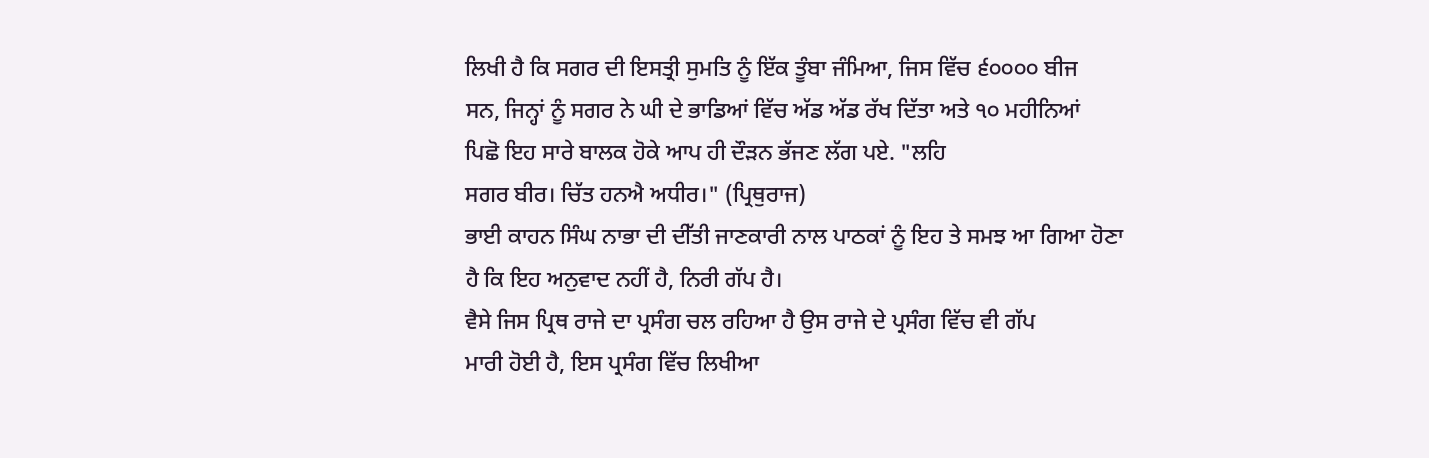ਲਿਖੀ ਹੈ ਕਿ ਸਗਰ ਦੀ ਇਸਤ੍ਰੀ ਸੁਮਤਿ ਨੂੰ ਇੱਕ ਤੂੰਬਾ ਜੰਮਿਆ, ਜਿਸ ਵਿੱਚ ੬੦੦੦੦ ਬੀਜ
ਸਨ, ਜਿਨ੍ਹਾਂ ਨੂੰ ਸਗਰ ਨੇ ਘੀ ਦੇ ਭਾਡਿਆਂ ਵਿੱਚ ਅੱਡ ਅੱਡ ਰੱਖ ਦਿੱਤਾ ਅਤੇ ੧੦ ਮਹੀਨਿਆਂ
ਪਿਛੋ ਇਹ ਸਾਰੇ ਬਾਲਕ ਹੋਕੇ ਆਪ ਹੀ ਦੌੜਨ ਭੱਜਣ ਲੱਗ ਪਏ. "ਲਹਿ
ਸਗਰ ਬੀਰ। ਚਿੱਤ ਹਨਐ ਅਧੀਰ।" (ਪ੍ਰਿਥੁਰਾਜ)
ਭਾਈ ਕਾਹਨ ਸਿੰਘ ਨਾਭਾ ਦੀ ਦੀੱਤੀ ਜਾਣਕਾਰੀ ਨਾਲ ਪਾਠਕਾਂ ਨੂੰ ਇਹ ਤੇ ਸਮਝ ਆ ਗਿਆ ਹੋਣਾ
ਹੈ ਕਿ ਇਹ ਅਨੁਵਾਦ ਨਹੀਂ ਹੈ, ਨਿਰੀ ਗੱਪ ਹੈ।
ਵੈਸੇ ਜਿਸ ਪ੍ਰਿਥ ਰਾਜੇ ਦਾ ਪ੍ਰਸੰਗ ਚਲ ਰਹਿਆ ਹੈ ਉਸ ਰਾਜੇ ਦੇ ਪ੍ਰਸੰਗ ਵਿੱਚ ਵੀ ਗੱਪ
ਮਾਰੀ ਹੋਈ ਹੈ, ਇਸ ਪ੍ਰਸੰਗ ਵਿੱਚ ਲਿਖੀਆ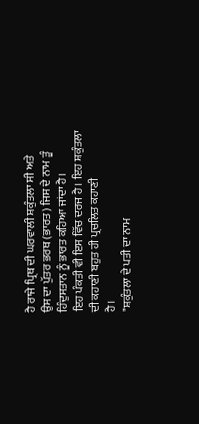ਹੈ ਰਾਜੇ ਪ੍ਰਿਥ ਦੀ ਘਰਵਾਲੀ ਸ਼ਕੁੰਤਲਾ ਸੀ ਅਤੇ
ਉਸ ਦਾ ਪੁੱਤਰ ਭਰਥ (ਭਾਰਤ) ਜਿਸ ਦੇ ਨਾਮ ਤੂੰ ਹਿੰਦੁਸਤਾਨ ਨੂੰ ਭਾਰਤ ਕਹਿਆ ਜਾਂਦਾ ਹੈ।
ਇਹ ਪੰਕਤੀ ਵੀ ਇਸ ਵਿੱਚ ਦਰਜ ਹੈ। ਇਹ ਸ਼ਕੁੰਤਲਾ ਦੀ ਕਹਾਣੀ ਬਹੁਤ ਹੀ ਪ੍ਰਚਲਿਤ ਕਹਾਣੀ
ਹੈ।
"ਸ਼ਕੁੰਤਲਾ ਦੇ ਪਤੀ ਦਾ ਨਾਮ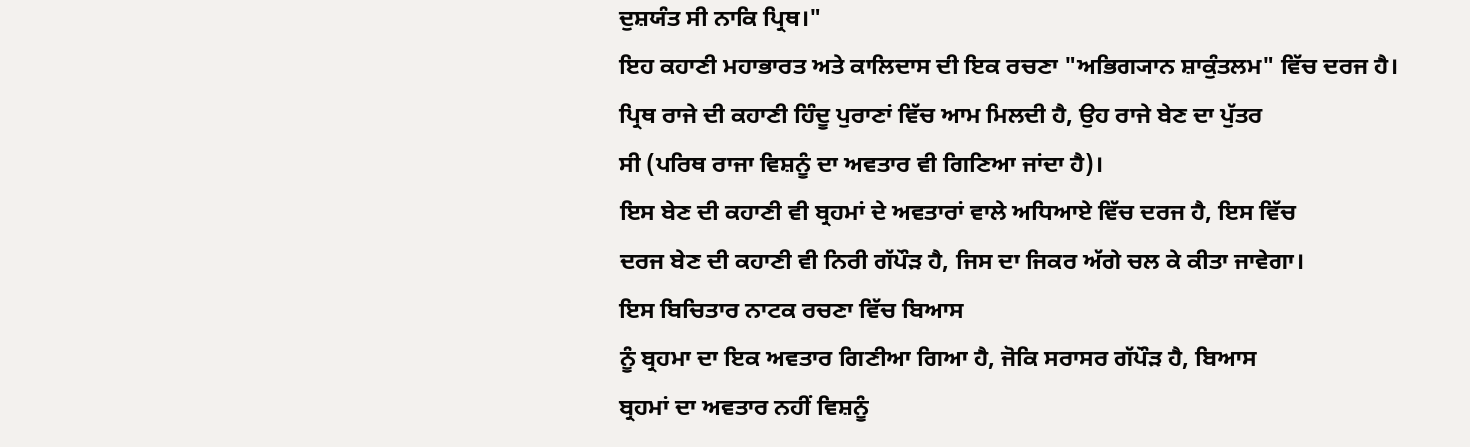ਦੁਸ਼ਯੰਤ ਸੀ ਨਾਕਿ ਪ੍ਰਿਥ।"
ਇਹ ਕਹਾਣੀ ਮਹਾਭਾਰਤ ਅਤੇ ਕਾਲਿਦਾਸ ਦੀ ਇਕ ਰਚਣਾ "ਅਭਿਗ੍ਯਾਨ ਸ਼ਾਕੁੰਤਲਮ" ਵਿੱਚ ਦਰਜ ਹੈ।
ਪ੍ਰਿਥ ਰਾਜੇ ਦੀ ਕਹਾਣੀ ਹਿੰਦੂ ਪੁਰਾਣਾਂ ਵਿੱਚ ਆਮ ਮਿਲਦੀ ਹੈ, ਉਹ ਰਾਜੇ ਬੇਣ ਦਾ ਪੁੱਤਰ
ਸੀ (ਪਰਿਥ ਰਾਜਾ ਵਿਸ਼ਨੂੰ ਦਾ ਅਵਤਾਰ ਵੀ ਗਿਣਿਆ ਜਾਂਦਾ ਹੈ)।
ਇਸ ਬੇਣ ਦੀ ਕਹਾਣੀ ਵੀ ਬ੍ਰਹਮਾਂ ਦੇ ਅਵਤਾਰਾਂ ਵਾਲੇ ਅਧਿਆਏ ਵਿੱਚ ਦਰਜ ਹੈ, ਇਸ ਵਿੱਚ
ਦਰਜ ਬੇਣ ਦੀ ਕਹਾਣੀ ਵੀ ਨਿਰੀ ਗੱਪੌੜ ਹੈ, ਜਿਸ ਦਾ ਜਿਕਰ ਅੱਗੇ ਚਲ ਕੇ ਕੀਤਾ ਜਾਵੇਗਾ।
ਇਸ ਬਿਚਿਤਾਰ ਨਾਟਕ ਰਚਣਾ ਵਿੱਚ ਬਿਆਸ
ਨੂੰ ਬ੍ਰਹਮਾ ਦਾ ਇਕ ਅਵਤਾਰ ਗਿਣੀਆ ਗਿਆ ਹੈ, ਜੋਕਿ ਸਰਾਸਰ ਗੱਪੌੜ ਹੈ, ਬਿਆਸ
ਬ੍ਰਹਮਾਂ ਦਾ ਅਵਤਾਰ ਨਹੀਂ ਵਿਸ਼ਨੂੰ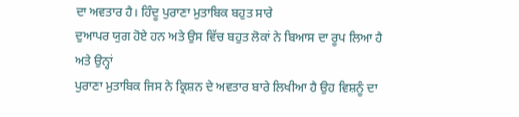ਦਾ ਅਵਤਾਰ ਹੈ। ਹਿੰਦੂ ਪੁਰਾਣਾ ਮੁਤਾਬਿਕ ਬਹੁਤ ਸਾਰੇ
ਦੁਆਪਰ ਯੁਗ ਹੋਏ ਹਨ ਅਤੇ ਉਸ ਵਿੱਚ ਬਹੁਤ ਲੋਕਾਂ ਨੇ ਬਿਆਸ ਦਾ ਰੂਪ ਲਿਆ ਹੈ ਅਤੇ ਉਨ੍ਹਾਂ
ਪੁਰਾਣਾ ਮੁਤਾਬਿਕ ਜਿਸ ਨੇ ਕ੍ਰਿਸ਼ਨ ਦੇ ਅਵਤਾਰ ਬਾਰੇ ਲਿਖੀਆ ਹੈ ਉਹ ਵਿਸ਼ਨੂੰ ਦਾ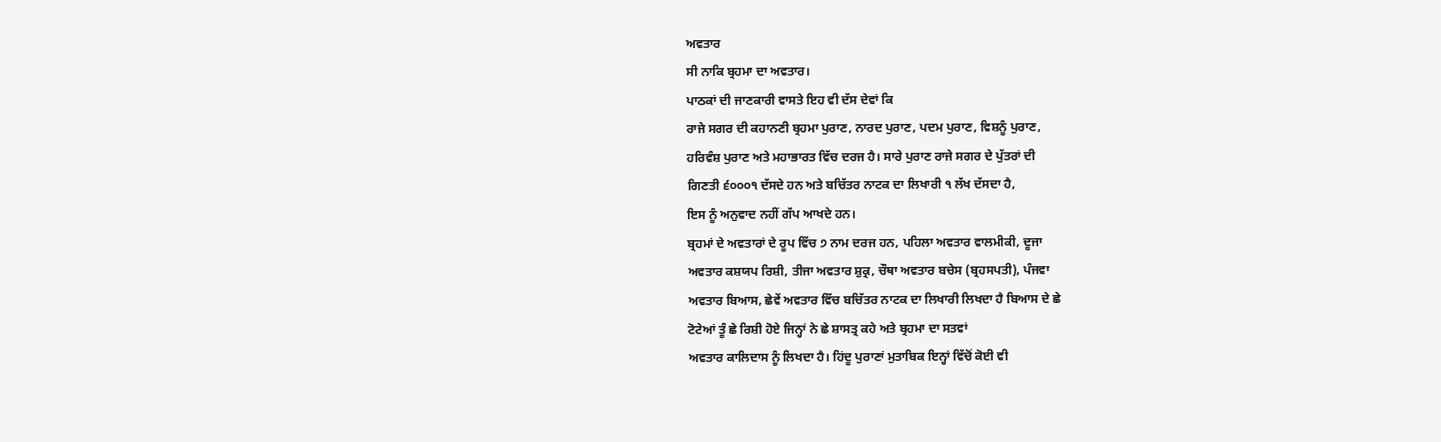ਅਵਤਾਰ
ਸੀ ਨਾਕਿ ਬ੍ਰਹਮਾ ਦਾ ਅਵਤਾਰ।
ਪਾਠਕਾਂ ਦੀ ਜਾਣਕਾਰੀ ਵਾਸਤੇ ਇਹ ਵੀ ਦੱਸ ਦੇਵਾਂ ਕਿ
ਰਾਜੇ ਸਗਰ ਦੀ ਕਹਾਨਣੀ ਬ੍ਰਹਮਾ ਪੁਰਾਣ, ਨਾਰਦ ਪੁਰਾਣ, ਪਦਮ ਪੁਰਾਣ, ਵਿਸ਼ਨੂੰ ਪੁਰਾਣ,
ਹਰਿਵੰਸ਼ ਪੁਰਾਣ ਅਤੇ ਮਹਾਭਾਰਤ ਵਿੱਚ ਦਰਜ ਹੈ। ਸਾਰੇ ਪੁਰਾਣ ਰਾਜੇ ਸਗਰ ਦੇ ਪੁੱਤਰਾਂ ਦੀ
ਗਿਣਤੀ ੬੦੦੦੧ ਦੱਸਦੇ ਹਨ ਅਤੇ ਬਚਿੱਤਰ ਨਾਟਕ ਦਾ ਲਿਖਾਰੀ ੧ ਲੱਖ ਦੱਸਦਾ ਹੈ,
ਇਸ ਨੂੰ ਅਨੁਵਾਦ ਨਹੀਂ ਗੱਪ ਆਖਦੇ ਹਨ।
ਬ੍ਰਹਮਾਂ ਦੇ ਅਵਤਾਰਾਂ ਦੇ ਰੂਪ ਵਿੱਚ ੭ ਨਾਮ ਦਰਜ ਹਨ, ਪਹਿਲਾ ਅਵਤਾਰ ਵਾਲਮੀਕੀ, ਦੂਜਾ
ਅਵਤਾਰ ਕਸ਼ਯਪ ਰਿਸ਼ੀ, ਤੀਜਾ ਅਵਤਾਰ ਸ਼ੁਕ੍ਰ, ਚੌਥਾ ਅਵਤਾਰ ਬਚੇਸ (ਬ੍ਰਹਸਪਤੀ), ਪੰਜਵਾ
ਅਵਤਾਰ ਬਿਆਸ, ਛੇਵੇਂ ਅਵਤਾਰ ਵਿੱਚ ਬਚਿੱਤਰ ਨਾਟਕ ਦਾ ਲਿਖਾਰੀ ਲਿਖਦਾ ਹੈ ਬਿਆਸ ਦੇ ਛੇ
ਟੋਟੇਆਂ ਤੂੰ ਛੇ ਰਿਸ਼ੀ ਹੋਏ ਜਿਨ੍ਹਾਂ ਨੇ ਛੇ ਸ਼ਾਸਤ੍ਰ ਕਹੇ ਅਤੇ ਬ੍ਰਹਮਾ ਦਾ ਸਤਵਾਂ
ਅਵਤਾਰ ਕਾਲਿਦਾਸ ਨੂੰ ਲਿਖਦਾ ਹੈ। ਹਿਂਦੂ ਪੁਰਾਣਾਂ ਮੁਤਾਬਿਕ ਇਨ੍ਹਾਂ ਵਿੱਚੋਂ ਕੋਈ ਵੀ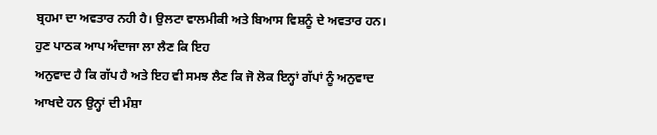ਬ੍ਰਹਮਾ ਦਾ ਅਵਤਾਰ ਨਹੀ ਹੈ। ਉਲਟਾ ਵਾਲਮੀਕੀ ਅਤੇ ਬਿਆਸ ਵਿਸ਼ਨੂੰ ਦੇ ਅਵਤਾਰ ਹਨ।
ਹੁਣ ਪਾਠਕ ਆਪ ਅੰਦਾਜਾ ਲਾ ਲੈਣ ਕਿ ਇਹ
ਅਨੁਵਾਦ ਹੈ ਕਿ ਗੱਪ ਹੈ ਅਤੇ ਇਹ ਵੀ ਸਮਝ ਲੈਣ ਕਿ ਜੋ ਲੋਕ ਇਨ੍ਹਾਂ ਗੱਪਾਂ ਨੂੰ ਅਨੁਵਾਦ
ਆਖਦੇ ਹਨ ਉਨ੍ਹਾਂ ਦੀ ਮੰਸ਼ਾ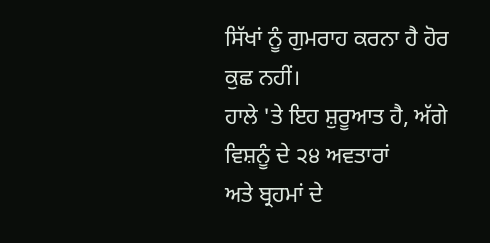ਸਿੱਖਾਂ ਨੂੰ ਗੁਮਰਾਹ ਕਰਨਾ ਹੈ ਹੋਰ ਕੁਛ ਨਹੀਂ।
ਹਾਲੇ 'ਤੇ ਇਹ ਸ਼ੁਰੂਆਤ ਹੈ, ਅੱਗੇ ਵਿਸ਼ਨੂੰ ਦੇ ੨੪ ਅਵਤਾਰਾਂ
ਅਤੇ ਬ੍ਰਹਮਾਂ ਦੇ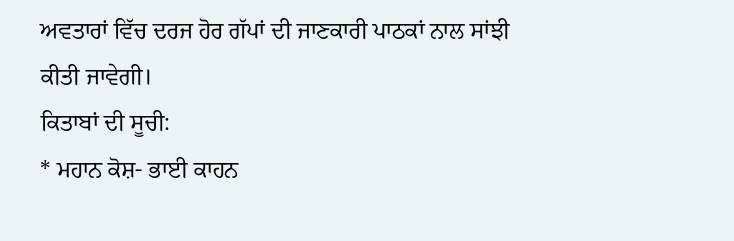ਅਵਤਾਰਾਂ ਵਿੱਚ ਦਰਜ ਹੋਰ ਗੱਪਾਂ ਦੀ ਜਾਣਕਾਰੀ ਪਾਠਕਾਂ ਨਾਲ ਸਾਂਝੀ
ਕੀਤੀ ਜਾਵੇਗੀ।
ਕਿਤਾਬਾਂ ਦੀ ਸੂਚੀ:
* ਮਹਾਨ ਕੋਸ਼- ਭਾਈ ਕਾਹਨ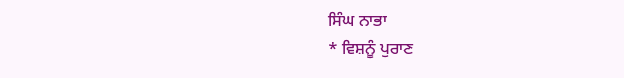ਸਿੰਘ ਨਾਭਾ
* ਵਿਸ਼ਨੂੰ ਪੁਰਾਣ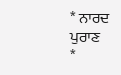* ਨਾਰਦ ਪੁਰਾਣ
*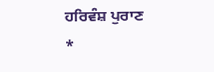ਹਰਿਵੰਸ਼ ਪੁਰਾਣ
*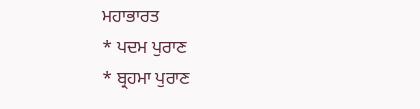ਮਹਾਭਾਰਤ
* ਪਦਮ ਪੁਰਾਣ
* ਬ੍ਰਹਮਾ ਪੁਰਾਣ